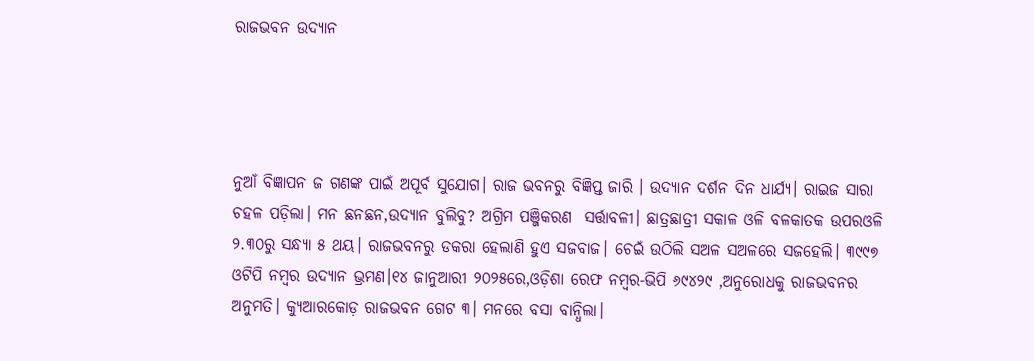ରାଜଭବନ ଉଦ୍ୟାନ




ନୁଆଁ ବିଜ୍ଞାପନ ଜ ଗଣଙ୍କ ପାଇଁ ଅପୂର୍ବ ସୁଯୋଗ। ରାଜ ଭବନରୁ ବିଜ୍ଞିପ୍ତ ଜାରି । ଉଦ୍ୟାନ ଦର୍ଶନ ଦିନ ଧାର୍ଯ୍ୟ। ରାଇଜ ସାରା ଚହଳ ପଡ଼ିଲା। ମନ ଛନଛନ,ଉଦ୍ୟାନ ବୁଲିବୁ? ଅଗ୍ରିମ ପଞ୍ଜିକରଣ  ସର୍ତ୍ତାବଳୀ। ଛାତ୍ରଛାତ୍ରୀ ସକାଳ ଓଳି ବଳକାତକ ଉପରଓଳି ୨.୩୦ରୁ ସନ୍ଧ୍ୟା ୫ ଥୟ। ରାଜଭବନରୁ ଡକରା ହେଲାଣି ହୁଏ ସଜବାଜ। ଚେଇଁ ଉଠିଲି ସଅଳ ସଅଳରେ ସଜହେଲି। ୩୯୯୭ ଓଟିପି ନମ୍ବର ଉଦ୍ୟାନ ଭ୍ରମଣ।୧୪ ଜାନୁଆରୀ ୨୦୨୫ରେ,ଓଡ଼ିଶା ରେଫ ନମ୍ବର-ଭିପି ୬୯୪୨୯ ,ଅନୁରୋଧକୁ ରାଜଭବନର ଅନୁମତି। କ୍ଯୁଆରକୋଡ଼ ରାଜଭବନ ଗେଟ ୩। ମନରେ ବସା ବାନ୍ଧିଲା।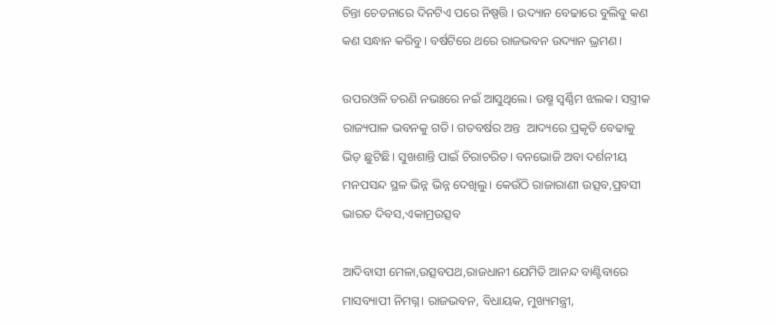ଚିନ୍ତା ଚେତନାରେ ଦିନଟିଏ ପରେ ନିଷ୍ପତ୍ତି । ଉଦ୍ୟାନ ବେଢାରେ ବୁଲିବୁ କଣ କଣ ସନ୍ଧାନ କରିବୁ। ବର୍ଷଟିରେ ଥରେ ରାଜଭବନ ଉଦ୍ୟାନ ଭ୍ରମଣ।

ଉପରଓଳି ତରଣି ନଭଃରେ ନଇଁ ଆସୁଥିଲେ। ଉଷ୍ମ ସ୍ୱର୍ଣ୍ଣିମ ଝଲକ। ସସ୍ତ୍ରୀକ ରାଜ୍ୟପାଳ ଭବନକୁ ଗତି। ଗତବର୍ଷର ଅନ୍ତ  ଆଦ୍ୟରେ ପ୍ରକୃତି ବେଢାକୁ ଭିଡ଼ ଛୁଟିଛି। ସୁଖଶାନ୍ତି ପାଇଁ ଚିରାଚରିତ। ବନଭୋଜି ଅବା ଦର୍ଶନୀୟ ମନପସନ୍ଦ ସ୍ଥଳ ଭିନ୍ନ ଭିନ୍ନ ଦେଖିଲୁ। କେଉଁଠି ରାଜାରାଣୀ ଉତ୍ସବ,ପ୍ରବସୀ ଭାରତ ଦିବସ,ଏକାମ୍ରଉତ୍ସବ

ଆଦିବାସୀ ମେଳା,ଉତ୍ସବପଥ,ରାଜଧାନୀ ଯେମିତି ଆନନ୍ଦ ବାଣ୍ଟିବାରେ ମାସବ୍ୟାପୀ ନିମଗ୍ନ। ରାଜଭବନ, ବିଧାୟକ, ମୁଖ୍ୟମନ୍ତ୍ରୀ,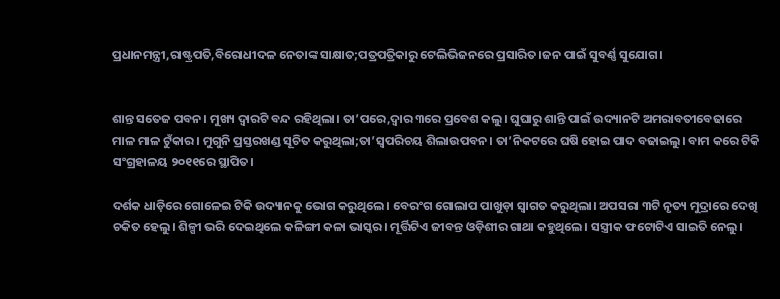ପ୍ରଧାନମନ୍ତ୍ରୀ,ରାଷ୍ଟ୍ରପତି,ବିରୋଧୀଦଳ ନେତାଙ୍କ ସାକ୍ଷାତ;ପତ୍ରପତ୍ରିକାରୁ ଟେଲିଭିଜନରେ ପ୍ରସାରିତ।ଜନ ପାଇଁ ସୁବର୍ଣ୍ଣ ସୁଯୋଗ।


ଶାନ୍ତ ସତେଜ ପବନ। ମୁଖ୍ୟ ଦ୍ୱାରଟି ବନ୍ଦ ରହିଥିଲା। ତା’ପରେ,ଦ୍ୱାର ୩ରେ ପ୍ରବେଶ କଲୁ। ଘୁଘାରୁ ଶାନ୍ତି ପାଇଁ ଉଦ୍ୟାନଟି ଅମରାବତୀବେଢାରେ ମାଳ ମାଳ ଟୁଁକାର। ମୁଗୁନି ପ୍ରସ୍ତରଖଣ୍ଡ ସୂଚିତ କରୁଥିଲା;ତା’ସ୍ଵପରିଚୟ ଶିଲାଉପବନ। ତା’ନିକଟରେ ଘଷି ହୋଇ ପାଦ ବଢାଇଲୁ। ବାମ କରେ ଟିକି ସଂଗ୍ରହାଳୟ ୨୦୧୧ରେ ସ୍ଥାପିତ।

ଦର୍ଶକ ଧାଡ଼ିରେ ଗୋଳେଇ ଟିକି ଉଦ୍ୟାନକୁ ଭୋଗ କରୁଥିଲେ। ବେରଂଗ ଗୋଲାପ ପାଖୁଡ଼ା ସ୍ୱାଗତ କରୁଥିଲା। ଅପସରା ୩ଟି ନୃତ୍ୟ ମୁଦ୍ରାରେ ଦେଖି ଚକିତ ହେଲୁ। ଶିଳ୍ପୀ ଭରି ଦେଇଥିଲେ କଳିଙ୍ଗୀ କଳା ଭାସ୍କର। ମୂର୍ତ୍ତିଟିଏ ଜୀବନ୍ତ ଓଡ଼ିଶୀର ଗାଥା କହୁଥିଲେ। ସସ୍ତ୍ରୀକ ଫଟୋଟିଏ ସାଇତି ନେଲୁ।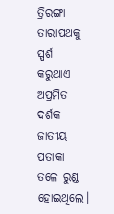ତ୍ରିରଙ୍ଗା ତାରାପଥକୁ ସ୍ପର୍ଶ କରୁଥାଏ ଅପ୍ରମିତ ଦର୍ଶକ ଜାତୀୟ ପତାକା ତଳେ ରୁଣ୍ଡ ହୋଇଥିଲେ।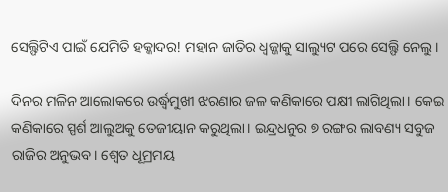ସେଲ୍ଫିଟିଏ ପାଇଁ ଯେମିତି ହକ୍କାଦର! ମହାନ ଜାତିର ଧ୍ଵଜ୍ଜାକୁ ସାଲ୍ୟୁଟ ପରେ ସେଲ୍ଫି ନେଲୁ।

ଦିନର ମଳିନ ଆଲୋକରେ ଉର୍ଦ୍ଧ୍ୱମୁଖୀ ଝରଣାର ଜଳ କଣିକାରେ ପକ୍ଷୀ ଲାଗିଥିଲା। କେଇ କଣିକାରେ ସ୍ପର୍ଶ ଆଲୁଅକୁ ତେଜୀୟାନ କରୁଥିଲା। ଇନ୍ଦ୍ରଧନୁର ୭ ରଙ୍ଗର ଲାବଣ୍ୟ ସବୁଜ ରାଜିର ଅନୁଭବ। ଶ୍ୱେତ ଧୂମ୍ରମୟ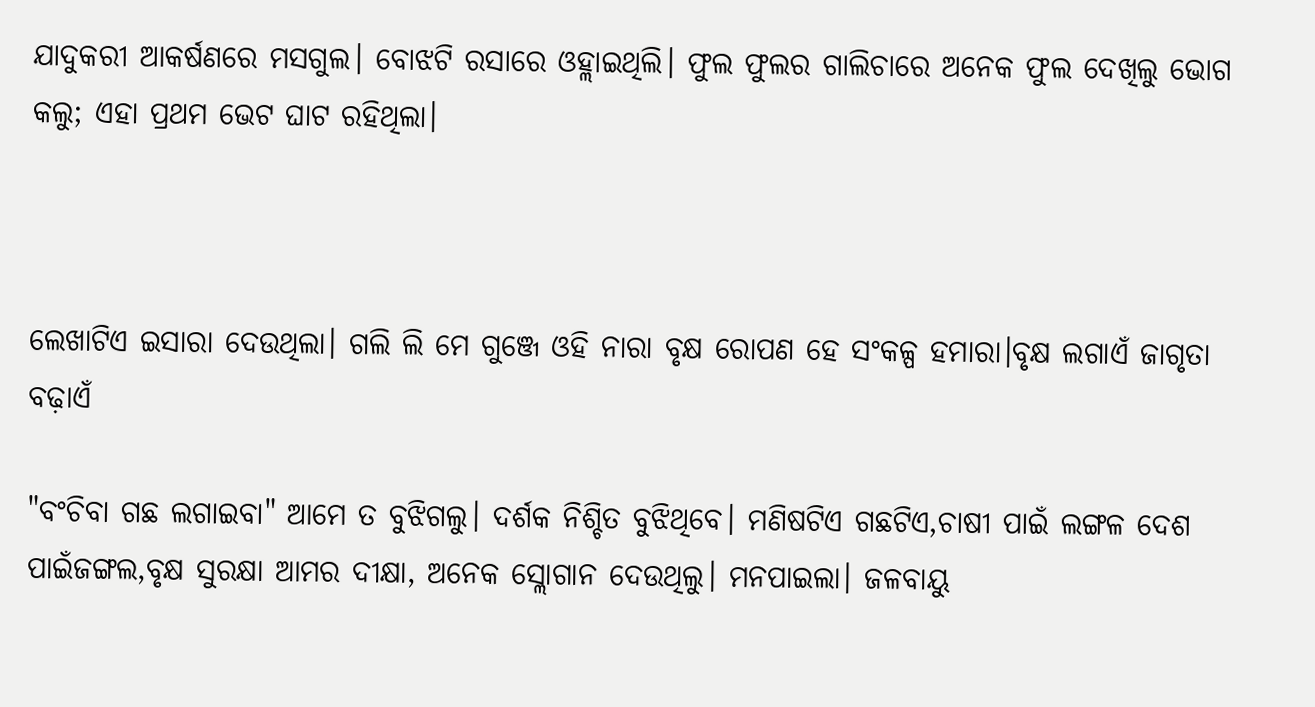ଯାଦୁକରୀ ଆକର୍ଷଣରେ ମସଗୁଲ। ବୋଝଟି ରସାରେ ଓହ୍ଲାଇଥିଲି। ଫୁଲ ଫୁଲର ଗାଲିଚାରେ ଅନେକ ଫୁଲ ଦେଖିଲୁ ଭୋଗ କଲୁ; ଏହା ପ୍ରଥମ ଭେଟ ଘାଟ ରହିଥିଲା।



ଲେଖାଟିଏ ଇସାରା ଦେଉଥିଲା। ଗଲି ଲି ମେ ଗୁଞ୍ଜେ ଓହି ନାରା ବୃକ୍ଷ ରୋପଣ ହେ ସଂକଳ୍ପ ହମାରା।ବୃକ୍ଷ ଲଗାଏଁ ଜାଗୃତା ବଢ଼ାଏଁ

"ବଂଚିବା ଗଛ ଲଗାଇବା" ଆମେ ତ ବୁଝିଗଲୁ। ଦର୍ଶକ ନିଶ୍ଚିତ ବୁଝିଥିବେ। ମଣିଷଟିଏ ଗଛଟିଏ,ଚାଷୀ ପାଇଁ ଲଙ୍ଗଳ ଦେଶ ପାଇଁଜଙ୍ଗଲ,ବୃକ୍ଷ ସୁରକ୍ଷା ଆମର ଦୀକ୍ଷା, ଅନେକ ସ୍ଲୋଗାନ ଦେଉଥିଲୁ। ମନପାଇଲା। ଜଳବାୟୁ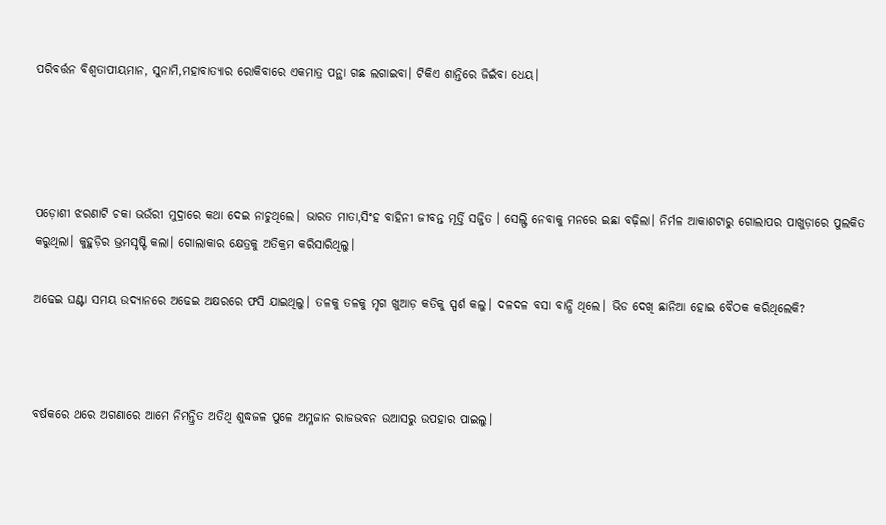ପରିବର୍ତ୍ତନ ବିଶ୍ୱତାପୀୟମାନ, ସୁନାମି,ମହାବାତ୍ୟାର ରୋକିବାରେ ଏକମାତ୍ର ପନ୍ଥା ଗଛ ଲଗାଇବା। ଟିକିଏ ଶାନ୍ତିରେ ଜିଇଁବା ଧେୟ।




ପଡ଼ୋଶୀ ଝରଣାଟି ଚକା ଭଉଁରୀ ମୁଦ୍ରାରେ କଥା ଦେଇ ନାଚୁଥିଲେ। ଭାରତ ମାତା,ସିଂହ ବାହିନୀ ଜୀବନ୍ତ ମୂର୍ତ୍ତି ସଜ୍ଜିତ । ସେଲ୍ଫି ନେବାକୁ ମନରେ ଇଛା ବଢ଼ିଲା। ନିର୍ମଳ ଆକାଶଟାରୁ ଗୋଲାପର ପାଖୁଡ଼ାରେ ପୁଲକିତ କରୁଥିଲା। କୁହୁଡ଼ିର ଭ୍ରମସୃଷ୍ଟି କଲା। ଗୋଲାକାର କ୍ଷେତ୍ରକୁ ଅତିକ୍ରମ କରିସାରିଥିଲୁ।

ଅଢେଇ ଘଣ୍ଟା ସମୟ ଉଦ୍ୟାନରେ ଅଢେଇ ଅକ୍ଷରରେ ଫସି ଯାଇଥିଲୁ। ତଳକୁ ତଳକୁ ମୃଗ ଖୁଆଡ଼ କତିକୁ ସ୍ପର୍ଶ କଲୁ। ଦଳଦଳ ବସା ବାନ୍ଧି ଥିଲେ। ଭିଡ ଦେଖି ଛାନିଆ ହୋଇ ବୈଠକ କରିଥିଲେକି?



ବର୍ଷକରେ ଥରେ ଅଗଣାରେ ଆମେ ନିମନ୍ତ୍ରିତ ଅତିଥି ଶୁଦ୍ଧଜଳ ପୁଳେ ଅମ୍ଳଜାନ ରାଜଭବନ ଉଆସରୁ ଉପହାର ପାଇଲୁ।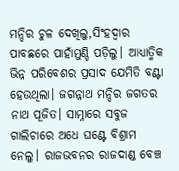ମନ୍ଦିର ଚୁଳ ଦେଖିଲୁ,ସିଂହଦ୍ୱାର ପାବଛରେ ପାହାଁମୁଣ୍ଡି ପଡ଼ିଲୁ। ଆଧ୍ୟାତ୍ମିକ ଭିନ୍ନ ପରିବେଶର ପ୍ରସାଦ ଯେମିତି ବଣ୍ଟା ହେଉଥିଲା। ଜଗନ୍ନାଥ ମନ୍ଦିର ଜଗତର ନାଥ ପୂଜିତ। ସାମ୍ନାରେ ସବୁଜ ଗାଲିଚାରେ ଅଧେ ଘଣ୍ଟେ ବିଶ୍ରାମ ନେଲୁ। ରାଜଭବନର ରାଜଦାଣ୍ଡ ବେଞ୍ଚ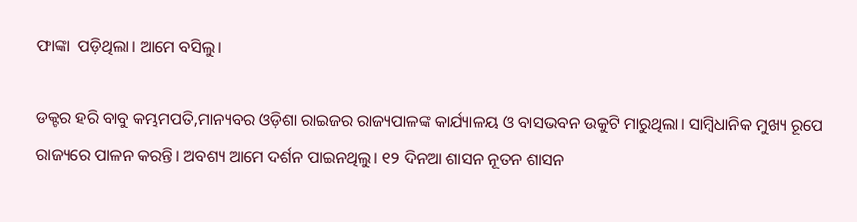ଫାଙ୍କା  ପଡ଼ିଥିଲା। ଆମେ ବସିଲୁ।

ଡକ୍ଟର ହରି ବାବୁ କମ୍ଭମପତି,ମାନ୍ୟବର ଓଡ଼ିଶା ରାଇଜର ରାଜ୍ୟପାଳଙ୍କ କାର୍ଯ୍ୟାଳୟ ଓ ବାସଭବନ ଉକୁଟି ମାରୁଥିଲା। ସାମ୍ବିଧାନିକ ମୁଖ୍ୟ ରୂପେ ରାଜ୍ୟରେ ପାଳନ କରନ୍ତି। ଅବଶ୍ୟ ଆମେ ଦର୍ଶନ ପାଇନଥିଲୁ। ୧୨ ଦିନଆ ଶାସନ ନୂତନ ଶାସନ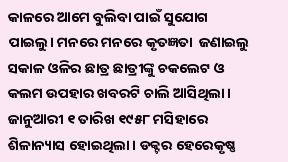କାଳରେ ଆମେ ବୁଲିବା ପାଇଁ ସୁଯୋଗ ପାଇଲୁ। ମନରେ ମନରେ କୃତଜ୍ଞତା  ଜଣାଇଲୁ ସକାଳ ଓଳିର ଛାତ୍ର ଛାତ୍ରୀଙ୍କୁ ଚକଲେଟ ଓ କଲମ ଉପହାର ଖବରଟି ଚାଲି ଆସିଥିଲା। ଜାନୁଆରୀ ୧ ତାରିଖ ୧୯୫୮ ମସିହାରେ ଶିଳାନ୍ୟାସ ହୋଇଥିଲା। ଡକ୍ଟର ହେରେକୃଷ୍ଣ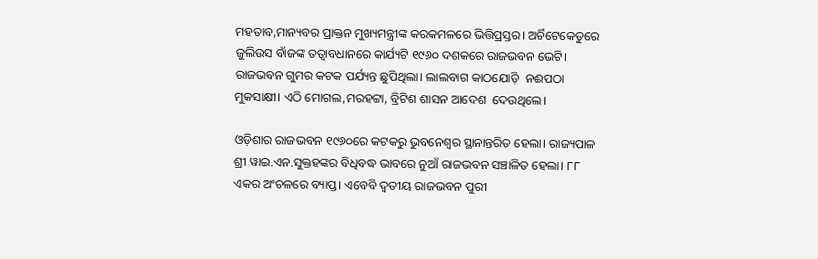ମହତାବ,ମାନ୍ୟବର ପ୍ରାକ୍ତନ ମୁଖ୍ୟମନ୍ତ୍ରୀଙ୍କ କରକମଳରେ ଭିତ୍ତିପ୍ରସ୍ତର। ଅର୍ଚିଟେକେତୁରେ ଜୁଲିଉସ ବାଁଜଙ୍କ ତତ୍ୱାବଧାନରେ କାର୍ଯ୍ୟଟି ୧୯୬୦ ଦଶକରେ ରାଜଭବନ ଭେଟି। ରାଜଭବନ ଗୁମର କଟକ ପର୍ଯ୍ୟନ୍ତ ଛୁପିଥିଲା। ଲାଲବାଗ କାଠଯୋଡ଼ି  ନଈପଠା ମୁକସାକ୍ଷୀ। ଏଠି ମୋଗଲ,ମରହଟ୍ଟା, ବ୍ରିଟିଶ ଶାସନ ଆଦେଶ  ଦେଉଥିଲେ।

ଓଡ଼ିଶାର ରାଜଭବନ ୧୯୬୦ରେ କଟକରୁ ଭୁବନେଶ୍ୱର ସ୍ଥାନାନ୍ତରିତ ହେଲା। ରାଜ୍ୟପାଳ ଶ୍ରୀ ୱାଇ.ଏନ.ସୁକ୍ତହଙ୍କର ବିଧିବଦ୍ଧ ଭାବରେ ନୁଆଁ ରାଜଭବନ ସଞ୍ଚାଳିତ ହେଲା। ୮୮ ଏକର ଅଂଚଳରେ ବ୍ୟାପ୍ତ। ଏବେବି ଦ୍ୱତୀୟ ରାଜଭବନ ପୁରୀ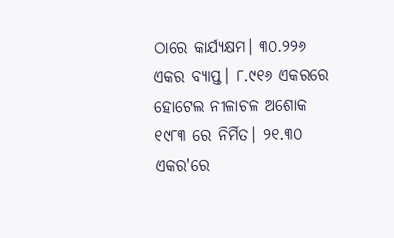ଠାରେ କାର୍ଯ୍ୟକ୍ଷମ। ୩୦.୨୨୬ ଏକର ବ୍ୟାପ୍ତ। ୮.୯୧୬ ଏକରରେ ହୋଟେଲ ନୀଳାଚଳ ଅଶୋକ ୧୯୮୩ ରେ ନିର୍ମିତ। ୨୧.୩୦ ଏକର'ରେ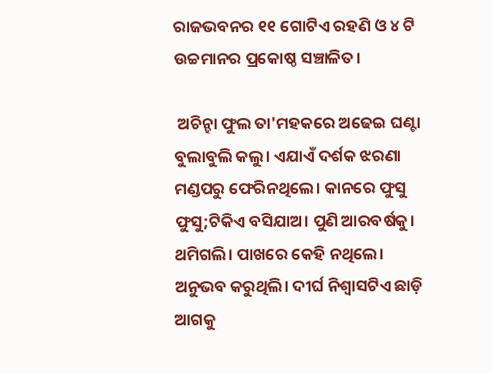ରାଜଭବନର ୧୧ ଗୋଟିଏ ରହଣି ଓ ୪ ଟି ଉଚ୍ଚମାନର ପ୍ରକୋଷ୍ଠ ସଞ୍ଚାଳିତ।

 ଅଚିନ୍ହା ଫୁଲ ତା'ମହକରେ ଅଢେଇ ଘଣ୍ଟା ବୁଲାବୁଲି କଲୁ। ଏଯାଏଁ ଦର୍ଶକ ଝରଣା ମଣ୍ଡପରୁ ଫେରିନଥିଲେ। କାନରେ ଫୁସୁ ଫୁସୁ;ଟିକିଏ ବସିଯାଅ। ପୁଣି ଆରବର୍ଷକୁ। ଥମିଗଲି। ପାଖରେ କେହି ନଥିଲେ। ଅନୁଭବ କରୁଥିଲି। ଦୀର୍ଘ ନିଶ୍ୱାସଟିଏ ଛାଡ଼ି ଆଗକୁ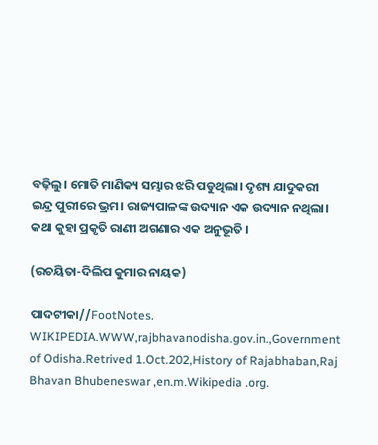ବଢ଼ିଲୁ। ମୋତି ମାଣିକ୍ୟ ସମ୍ଭାର ଝରି ପଡୁଥିଲା। ଦୃଶ୍ୟ ଯାଦୁକରୀ ଇନ୍ଦ୍ର ପୁରୀରେ ଭ୍ରମ। ରାଜ୍ୟପାଳଙ୍କ ଉଦ୍ୟାନ ଏକ ଉଦ୍ୟାନ ନଥିଲା। କଥା କୁହା ପ୍ରକୃତି ରାଣୀ ଅଗଣାର ଏକ ଅନୁଭୂତି ।

(ରଚୟିତା-ଦିଲିପ କୁମାର ନାୟକ)

ପାଦଟୀକା//FootNotes. WIKIPEDIA.WWW,rajbhavanodisha.gov.in.,Government of Odisha.Retrived 1.Oct.202,History of Rajabhaban,Raj Bhavan Bhubeneswar ,en.m.Wikipedia .org.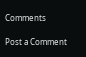Comments

Post a Comment